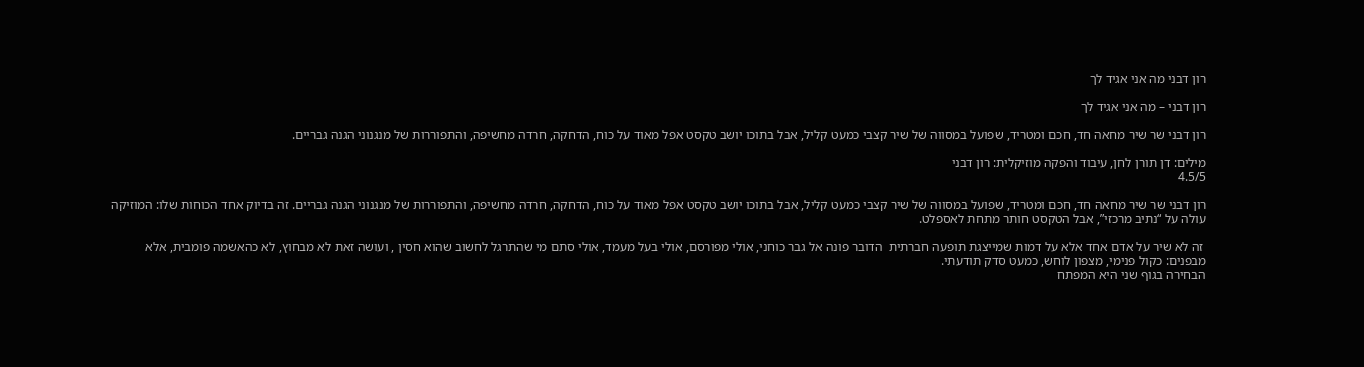רון דבני מה אני אגיד לך

רון דבני – מה אני אגיד לך

רון דבני שר שיר מחאה חד, חכם ומטריד, שפועל במסווה של שיר קצבי כמעט קליל, אבל בתוכו יושב טקסט אפל מאוד על כוח, הדחקה, חרדה מחשיפה, והתפוררות של מנגנוני הגנה גבריים.

מילים: דן תורן לחן, עיבוד והפקה מוזיקלית: רון דבני
4.5/5

רון דבני שר שיר מחאה חד, חכם ומטריד, שפועל במסווה של שיר קצבי כמעט קליל, אבל בתוכו יושב טקסט אפל מאוד על כוח, הדחקה, חרדה מחשיפה, והתפוררות של מנגנוני הגנה גבריים. זה בדיוק אחד הכוחות שלו: המוזיקה עולה על “נתיב מרכזי”, אבל הטקסט חותר מתחת לאספלט.

 זה לא שיר על אדם אחד אלא על דמות שמייצגת תופעה חברתית  הדובר פונה אל גבר כוחני, אולי מפורסם, אולי בעל מעמד, אולי סתם מי שהתרגל לחשוב שהוא חסין , ועושה זאת לא מבחוץ, לא כהאשמה פומבית, אלא מבפנים: כקול פנימי, מצפון לוחש, כמעט סדק תודעתי.
הבחירה בגוף שני היא המפתח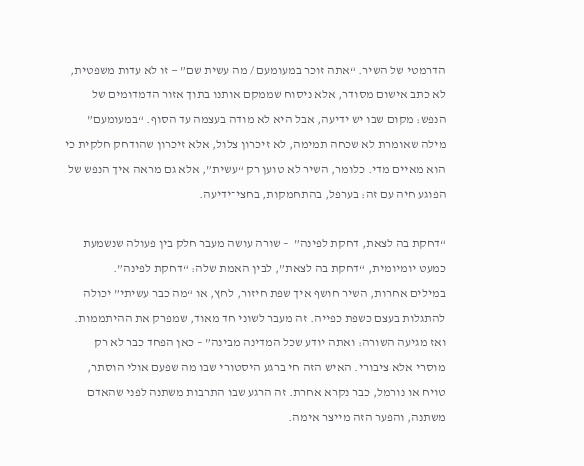הדרמטי של השיר. “אתה זוכר במעומעם / מה עשית שם” — זו לא עדות משפטית, לא כתב אישום מסודר, אלא ניסוח שממקם אותנו בתוך אזור הדמדומים של הנפש: מקום שבו יש ידיעה, אבל היא לא מודה בעצמה עד הסוף. “במעומעם”  מילה שאומרת לא שכחה תמימה, לא זיכרון צלול, אלא זיכרון שהודחק חלקית כי הוא מאיים מדי. כלומר, השיר לא טוען רק “עשית”, אלא גם מראה איך הנפש של הפוגע חיה עם זה: בערפל, בהתחמקות, בחצי־ידיעה.

“דחקת בה לצאת, דחקת לפינה”  – שורה עושה מעבר חלק בין פעולה שנשמעת כמעט יומיומית, “דחקת בה לצאת”, לבין האמת שלה: “דחקת לפינה”.
במילים אחרות, השיר חושף איך שפת חיזור, לחץ, או “מה כבר עשיתי” יכולה להתגלות בעצם כשפת כפייה. זה מעבר לשוני חד מאוד, שמפרק את ההיתממות.
ואז מגיעה השורה: ואתה יודע שכל המדינה מבינה” – כאן הפחד כבר לא רק מוסרי אלא ציבורי. האיש הזה חי ברגע היסטורי שבו מה שפעם אולי הוסתר, טויח או נורמל, כבר נקרא אחרת. זה הרגע שבו התרבות משתנה לפני שהאדם משתנה, והפער הזה מייצר אימה.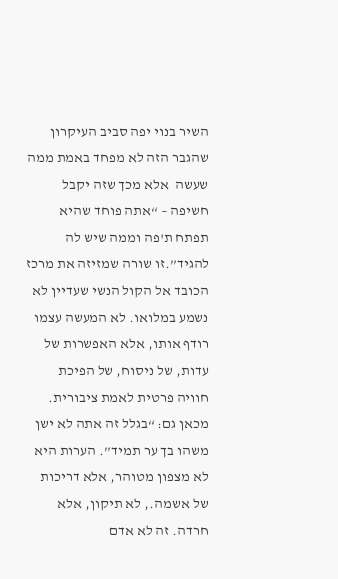השיר בנוי יפה סביב העיקרון שהגבר הזה לא מפחד באמת ממה שעשה  אלא מכך שזה יקבל חשיפה – “אתה פוחד שהיא תפתח ת'פה וממה שיש לה להגיד”.זו שורה שמזיזה את מרכז הכובד אל הקול הנשי שעדיין לא נשמע במלואו. לא המעשה עצמו רודף אותו, אלא האפשרות של עדות, של ניסוח, של הפיכת חוויה פרטית לאמת ציבורית. מכאן גם: “בגלל זה אתה לא ישן משהו בך ער תמיד”. הערות היא לא מצפון מטוהר, אלא דריכות של אשמה., לא תיקון, אלא חרדה. זה לא אדם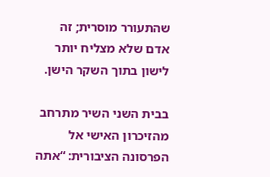שהתעורר מוסרית; זה אדם שלא מצליח יותר לישון בתוך השקר הישן.

בבית השני השיר מתרחב מהזיכרון האישי אל הפרסונה הציבורית: “אתה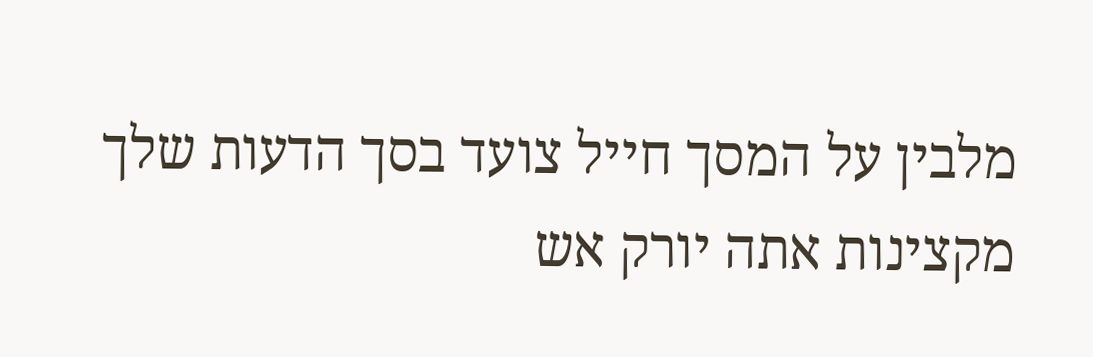מלבין על המסך חייל צועד בסך הדעות שלך מקצינות אתה יורק אש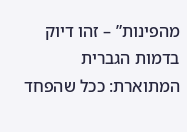מהפינות” – זהו דיוק  בדמות הגברית המתוארת: ככל שהפחד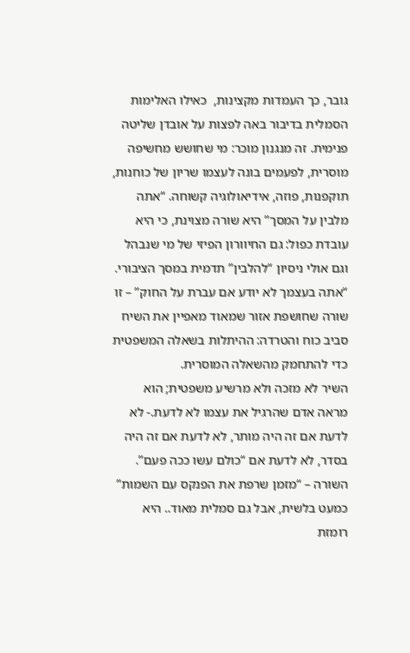גובר, כך העמדות מקצינות,  כאילו האלימות הסמלית בדיבור באה לפצות על אובדן שליטה פנימית. זה מנגנון מוכר: מי שחושש מחשיפה מוסרית, לפעמים בונה לעצמו שריון של כוחנות, תוקפנות, פוזה, אידיאולוגיה קשוחה. “אתה מלבין על המסך” היא שורה מצוינת, כי היא עובדת כפול: גם החיוורון הפיזי של מי שנבהל וגם אולי ניסיון “להלבין” תדמית במסך הציבורי.
“אתה בעצמך לא יודע אם עברת על החוק” – זו שורה שחושפת אזור שמאוד מאפיין את השיח סביב כוח והטרדה: ההיתלות בשאלה המשפטית כדי להתחמק מהשאלה המוסרית.
השיר לא מזכה ולא מרשיע משפטית; הוא מראה אדם שהרגיל את עצמו לא לדעת.- לא לדעת אם זה היה מותר, לא לדעת אם זה היה בסדר, לא לדעת אם “כולם עשו ככה פעם”. השורה – “מזמן שרפת את הפנקס עם השמות”
כמעט בלשית, אבל גם סמלית מאוד.. היא רומזת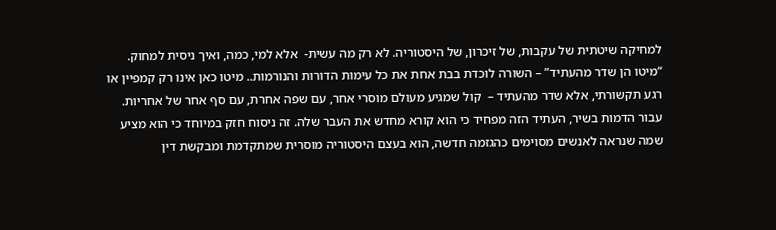למחיקה שיטתית של עקבות, של זיכרון, של היסטוריה. לא רק מה עשית-  אלא למי, כמה, ואיך ניסית למחוק.
“מיטו הן שדר מהעתיד” – השורה לוכדת בבת אחת את כל עימות הדורות והנורמות.. מיטו כאן אינו רק קמפיין או רגע תקשורתי, אלא שדר מהעתיד –  קול שמגיע מעולם מוסרי אחר, עם שפה אחרת, עם סף אחר של אחריות. עבור הדמות בשיר, העתיד הזה מפחיד כי הוא קורא מחדש את העבר שלה. זה ניסוח חזק במיוחד כי הוא מציע שמה שנראה לאנשים מסוימים כהגזמה חדשה, הוא בעצם היסטוריה מוסרית שמתקדמת ומבקשת דין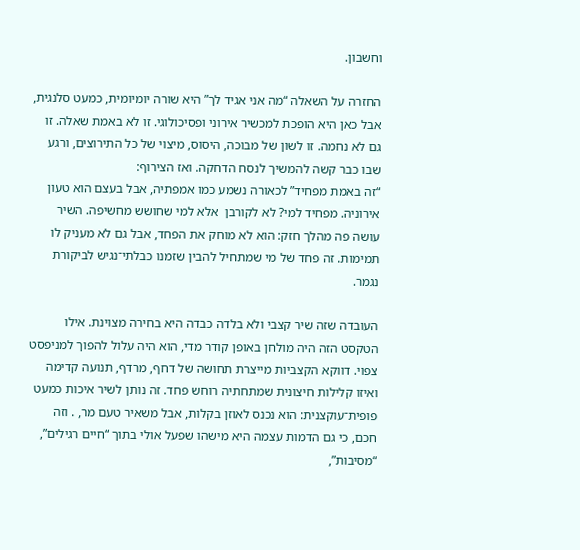וחשבון.

החזרה על השאלה “מה אני אגיד לך” היא שורה יומיומית, כמעט סלנגית, אבל כאן היא הופכת למכשיר אירוני ופסיכולוגי. זו לא באמת שאלה. זו גם לא נחמה. זו לשון של מבוכה, היסוס, מיצוי של כל התירוצים, ורגע שבו כבר קשה להמשיך לנסח הדחקה. ואז הצירוף:
“זה באמת מפחיד” לכאורה נשמע כמו אמפתיה, אבל בעצם הוא טעון אירוניה. מפחיד למי? לא לקורבן  אלא למי שחושש מחשיפה. השיר עושה פה מהלך חזק: הוא לא מוחק את הפחד, אבל גם לא מעניק לו תמימות. זה פחד של מי שמתחיל להבין שזמנו כבלתי־נגיש לביקורת נגמר.

העובדה שזה שיר קצבי ולא בלדה כבדה היא בחירה מצוינת. אילו הטקסט הזה היה מולחן באופן קודר מדי, הוא היה עלול להפוך למניפסט צפוי. דווקא הקצביות מייצרת תחושה של דחף, מרדף, תנועה קדימה ואיזו קלילות חיצונית שמתחתיה רוחש פחד. זה נותן לשיר איכות כמעט פופית־עוקצנית: הוא נכנס לאוזן בקלות, אבל משאיר טעם מר, . וזה חכם, כי גם הדמות עצמה היא מישהו שפעל אולי בתוך “חיים רגילים”, “מסיבות”,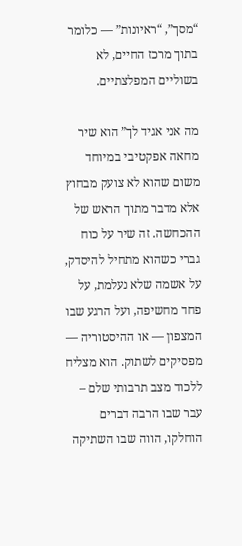“מסך”, “ראיונות” — כלומר בתוך מרכז החיים, לא בשוליים המפלצתיים.

מה אני אגיד לך” הוא שיר מחאה אפקטיבי במיוחד משום שהוא לא צועק מבחוץ אלא מדבר מתוך הראש של ההכחשה. זה שיר על כוח גברי כשהוא מתחיל להיסדק, על אשמה שלא נעלמת, על פחד מחשיפה, ועל הרגע שבו המצפון — או ההיסטוריה — מפסיקים לשתוק. הוא מצליח ללכוד מצב תרבותי שלם – עבר שבו הרבה דברים הוחלקו, הווה שבו השתיקה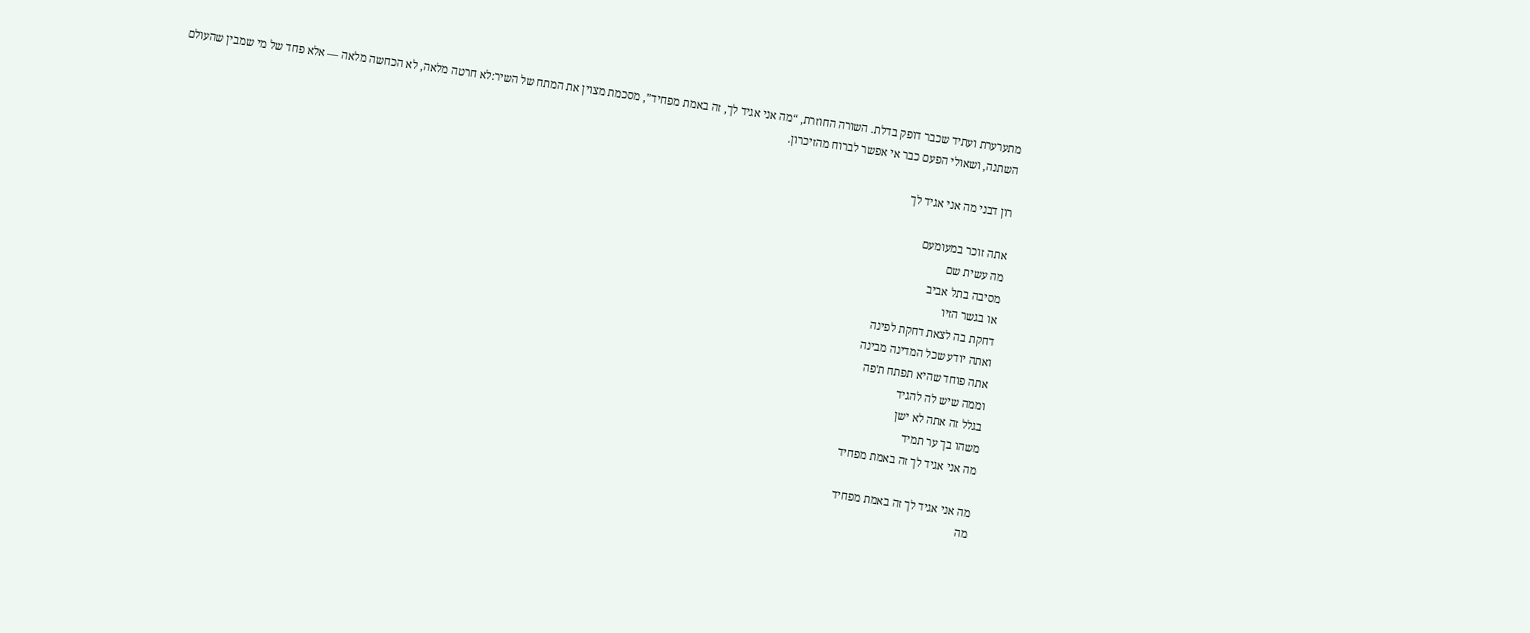מתערערת ועתיד שכבר דופק בדלת. השורה החוזרת, “מה אני אגיד לך, זה באמת מפחיד”, מסכמת מצוין את המתח של השיר:לא חרטה מלאה, לא הכחשה מלאה — אלא פחד של מי שמבין שהעולם השתנה, ושאולי הפעם כבר אי אפשר לברוח מהזיכרון.

רון דבני מה אני אגיד לך

אתה זוכר במעומעם
מה עשית שם
מסיבה בתל אביב
או בגשר הזיו
דחקת בה לצאת דחקת לפינה
ואתה יודע שכל המדינה מבינה
אתה פוחד שהיא תפתח ת'פה
וממה שיש לה להגיד
בגלל זה אתה לא ישן
משהו בך ער תמיד
מה אני אגיד לך זה באמת מפחיד

מה אני אגיד לך זה באמת מפחיד
מה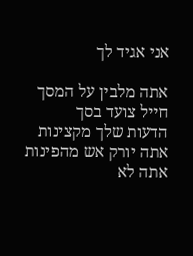אני אגיד לך

אתה מלבין על המסך
חייל צועד בסך
הדעות שלך מקצינות
אתה יורק אש מהפינות
אתה לא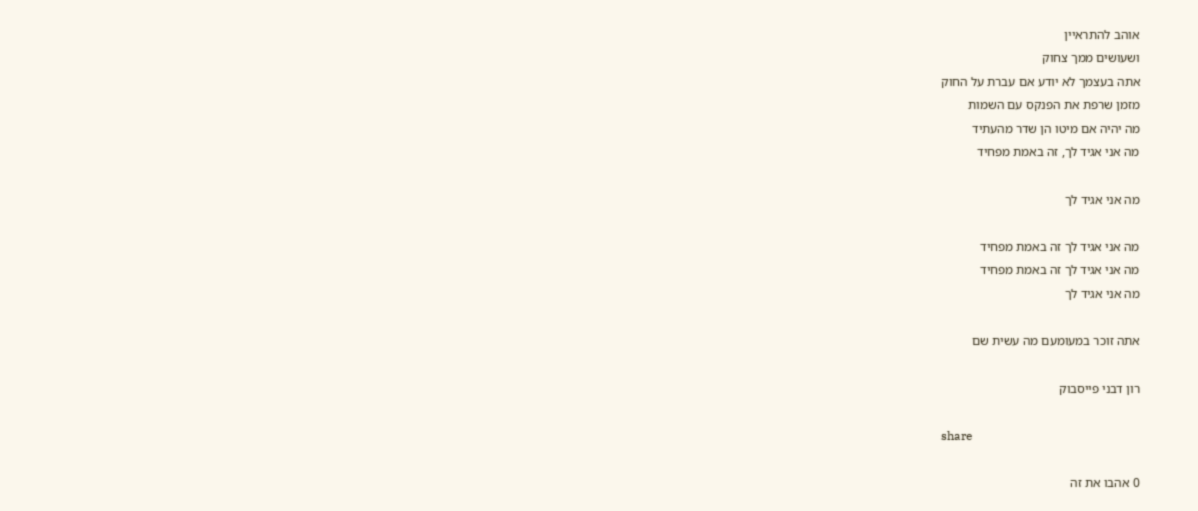אוהב להתראיין
ושעושים ממך צחוק
אתה בעצמך לא יודע אם עברת על החוק
מזמן שרפת את הפנקס עם השמות
מה יהיה אם מיטו הן שדר מהעתיד
מה אני אגיד לך, זה באמת מפחיד

מה אני אגיד לך

מה אני אגיד לך זה באמת מפחיד
מה אני אגיד לך זה באמת מפחיד
מה אני אגיד לך

אתה זוכר במעומעם מה עשית שם

רון דבני פייסבוק

share

0 אהבו את זה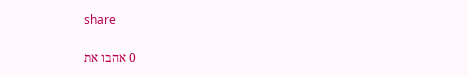share

0 אהבו את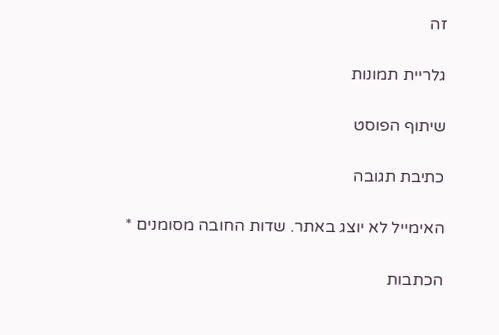זה

גלריית תמונות

שיתוף הפוסט

כתיבת תגובה

האימייל לא יוצג באתר. שדות החובה מסומנים *

הכתבות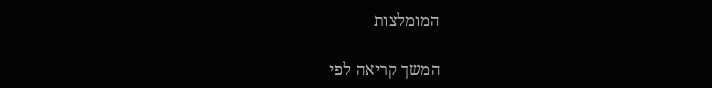המומלצות

המשך קריאה לפי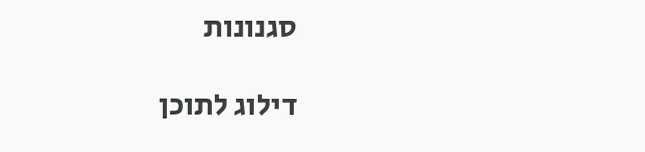סגנונות

דילוג לתוכן